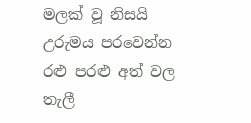මලක් වූ නිසයි
උරුමය පරවෙන්න
රළු පරළු අත් වල
තැලී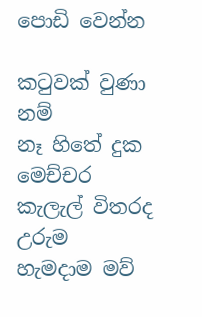පොඩි වෙන්න

කටුවක් වුණා නම්
නෑ හිතේ දුක මෙච්චර
කැලැල් විතරද උරුම
හැමදාම මව්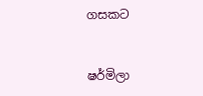ගසකට


ෂර්මිලා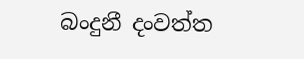බංදුනී දංවත්ත